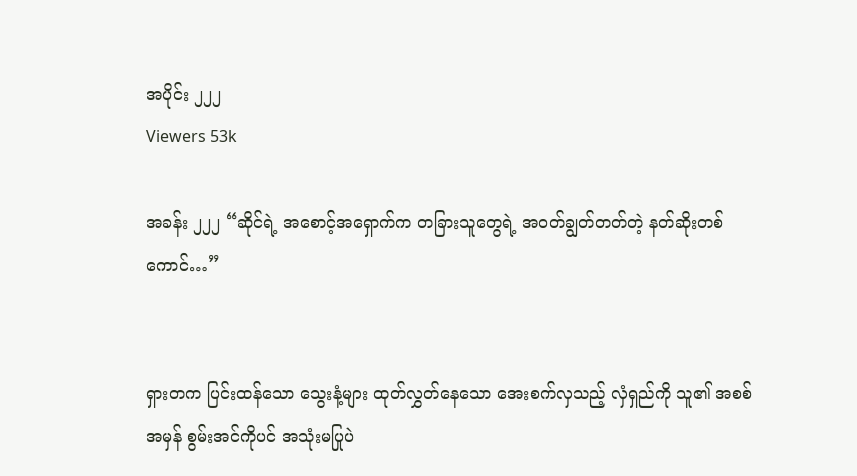အပိုင်း ၂၂၂
Viewers 53k

အခန်း ၂၂၂ “ဆိုင်ရဲ့ အစောင့်အရှောက်က တခြားသူတွေရဲ့ အ၀တ်ချွတ်တတ်တဲ့ နတ်ဆိုးတစ်ကောင်…”


ရှားတက ပြင်းထန်သော သွေးနံ့များ ထုတ်လွှတ်နေသော အေးစက်လှသည့် လှံရှည်ကို သူ၏ အစစ်အမှန် စွမ်းအင်ကိုပင် အသုံးမပြုပဲ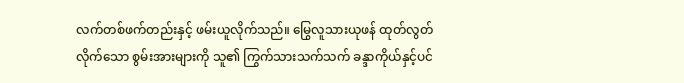လက်တစ်ဖက်တည်းနှင့် ဖမ်းယူလိုက်သည်။ မြွေလူသားယုဖန် ထုတ်လွတ်လိုက်သော စွမ်းအားများကို သူ၏ ကြွက်သားသက်သက် ခန္ဒာကိုယ်နှင့်ပင်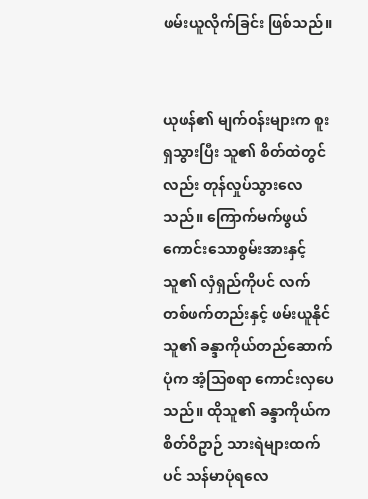ဖမ်းယူလိုက်ခြင်း ဖြစ်သည်။


ယုဖန်၏ မျက်၀န်းများက စူးရှသွားပြီး သူ၏ စိတ်ထဲတွင်လည်း တုန်လှုပ်သွားလေသည်။ ကြောက်မက်ဖွယ်ကောင်းသောစွမ်းအားနှင့် သူ၏ လှံရှည်ကိုပင် လက်တစ်ဖက်တည်းနှင့် ဖမ်းယူနိုင်သူ၏ ခန္ဒာကိုယ်တည်ဆောက်ပုံက အံ့သြစရာ ကောင်းလှပေသည်။ ထိုသူ၏ ခန္ဒာကိုယ်က စိတ်ဝိဥာဉ် သားရဲများထက်ပင် သန်မာပုံရလေ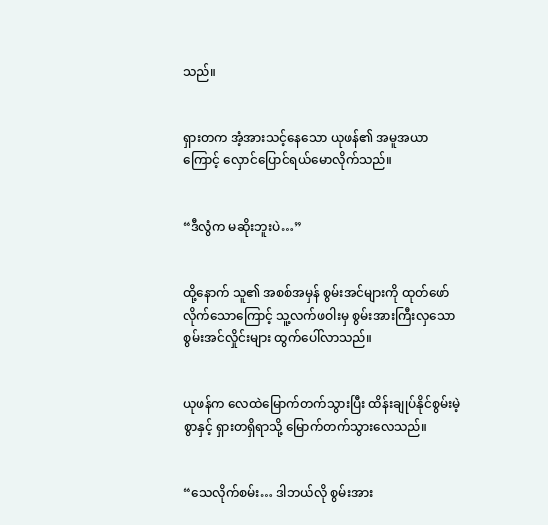သည်။


ရှားတက အံ့အားသင့်နေသော ယုဖန်၏ အမူအယာကြောင့် လှောင်ပြောင်ရယ်မောလိုက်သည်။


“ဒီလွံက မဆိုးဘူးပဲ…”


ထို့နောက် သူ၏ အစစ်အမှန် စွမ်းအင်များကို ထုတ်ဖော်လိုက်သောကြောင့် သူ့လက်ဖဝါးမှ စွမ်းအားကြီးလှသော စွမ်းအင်လှိုင်းများ ထွက်ပေါ်လာသည်။


ယုဖန်က လေထဲမြောက်တက်သွားပြီး ထိန်းချုပ်နိုင်စွမ်းမဲ့စွာနှင့် ရှားတရှိရာသို့ မြောက်တက်သွားလေသည်။


“သေလိုက်စမ်း… ဒါဘယ်လို စွမ်းအား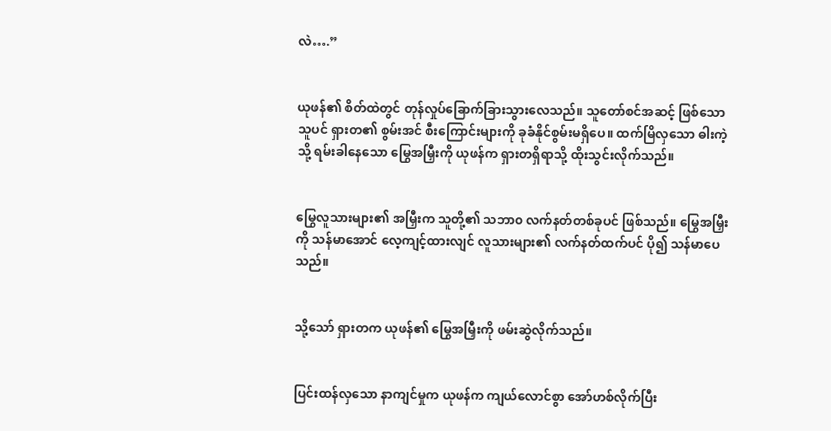လဲ….”


ယုဖန်၏ စိတ်ထဲတွင် တုန်လှုပ်ခြောက်ခြားသွားလေသည်။ သူတော်စင်အဆင့် ဖြစ်သော သူပင် ရှားတ၏ စွမ်းအင် စီးကြောင်းများကို ခုခံနိုင်စွမ်းမရှိပေ။ ထက်မြိလှသော ဓါးကဲ့သို့ ရမ်းခါနေသော မြွေအမြှီးကို ယုဖန်က ရှားတရှိရာသို့ ထိုးသွင်းလိုက်သည်။


မြွေလူသားများ၏ အမြှီးက သူတို့၏ သဘာ၀ လက်နတ်တစ်ခုပင် ဖြစ်သည်။ မြွေအမြှီးကို သန်မာအောင် လေ့ကျင့်ထားလျင် လူသားများ၏ လက်နတ်ထက်ပင် ပို၍ သန်မာပေသည်။


သို့သော် ရှားတက ယုဖန်၏ မြွေအမြှီးကို ဖမ်းဆွဲလိုက်သည်။


ပြင်းထန်လှသော နာကျင်မှုက ယုဖန်က ကျယ်လောင်စွာ အော်ဟစ်လိုက်ပြီး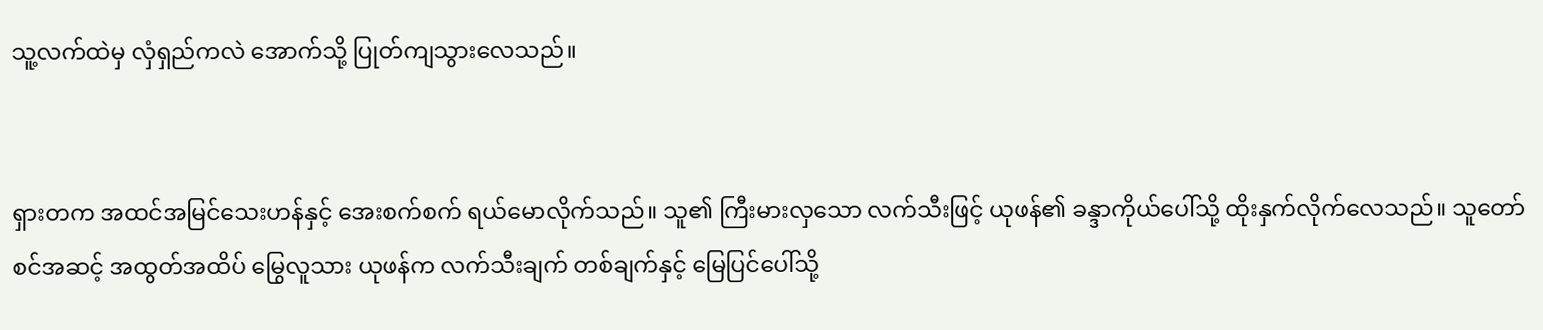သူ့လက်ထဲမှ လှံရှည်ကလဲ အောက်သို့ ပြုတ်ကျသွားလေသည်။


ရှားတက အထင်အမြင်သေးဟန်နှင့် အေးစက်စက် ရယ်မောလိုက်သည်။ သူ၏ ကြီးမားလှသော လက်သီးဖြင့် ယုဖန်၏ ခန္ဒာကိုယ်ပေါ်သို့ ထိုးနှက်လိုက်လေသည်။ သူတော်စင်အဆင့် အထွတ်အထိပ် မြွေလူသား ယုဖန်က လက်သီးချက် တစ်ချက်နှင့် မြေပြင်ပေါ်သို့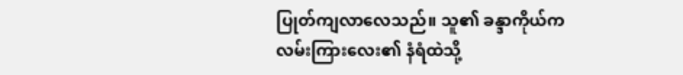ပြုတ်ကျလာလေသည်။ သူ၏ ခန္ဒာကိုယ်က လမ်းကြားလေး၏ နံရံထဲသို့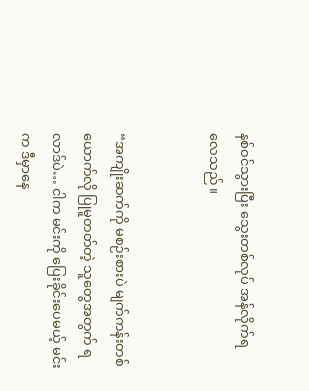နစ်၀င်သွားပြီး သွေးတစ်လုပ် အန်လိုက်ရလေသည်။


“အကျိုးဆက်ကို မစဉ်းစားပဲ မျက်ကန်းတစ်ယောက်လို ပြုမူတတ်တဲ့ သူတွေအတွက် ရလာဒ်ပဲ… ငါက မင်းကို ပြေးခိုင်းပေမယ့် မင်းက ဒီမှာနေ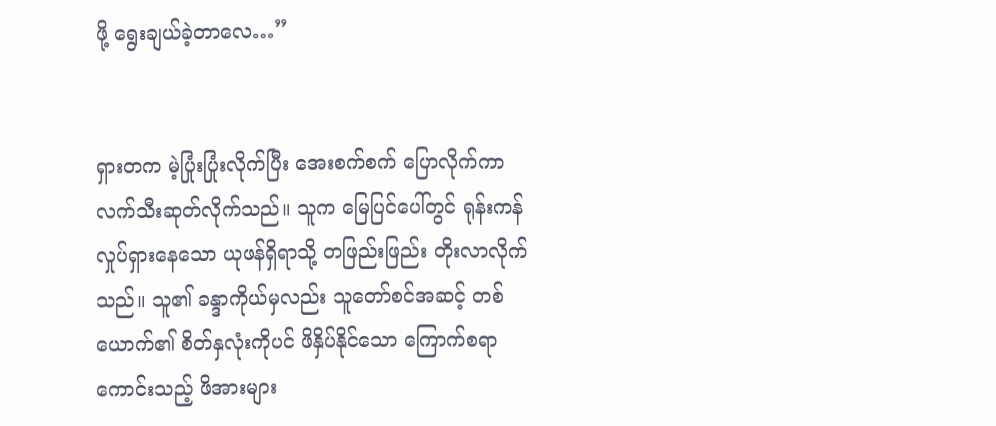ဖို့ ရွေးချယ်ခဲ့တာလေ…”


ရှားတက မဲ့ပြုံးပြုံးလိုက်ပြီး အေးစက်စက် ပြောလိုက်ကာ လက်သီးဆုတ်လိုက်သည်။ သူက မြေပြင်ပေါ်တွင် ရုန်းကန်လှုပ်ရှားနေသော ယုဖန်ရှိရာသို့ တဖြည်းဖြည်း တိုးလာလိုက်သည်။ သူ၏ ခန္ဒာကိုယ်မှလည်း သူတော်စင်အဆင့် တစ်ယောက်၏ စိတ်နှလုံးကိုပင် ဖိနှိပ်နိုင်သော ကြောက်စရာကောင်းသည့် ဖိအားများ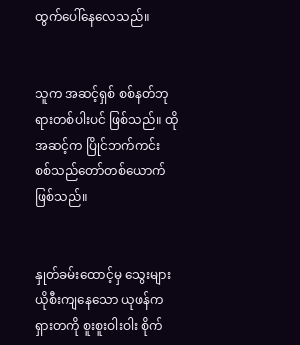ထွက်ပေါ်နေလေသည်။


သူက အဆင့်ရှစ် စစ်နတ်ဘုရားတစ်ပါးပင် ဖြစ်သည်။ ထိုအဆင့်က ပြိုင်ဘက်ကင်း စစ်သည်တော်တစ်ယောက် ဖြစ်သည်။


နှုတ်ခမ်းထောင့်မှ သွေးများ ယိုစီးကျနေသော ယုဖန်က ရှားတကို စူးစူးဝါးဝါး စိုက်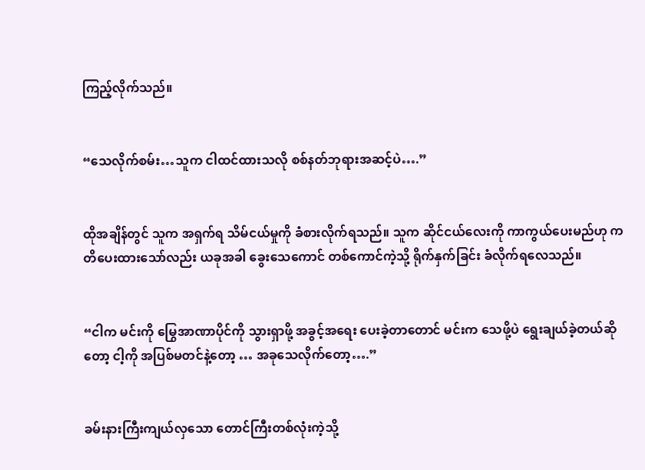ကြည့်လိုက်သည်။


“သေလိုက်စမ်း…သူက ငါထင်ထားသလို စစ်နတ်ဘုရားအဆင့်ပဲ….”


ထိုအချိန်တွင် သူက အရှက်ရ သိမ်ငယ်မှုကို ခံစားလိုက်ရသည်။ သူက ဆိုင်ငယ်လေးကို ကာကွယ်ပေးမည်ဟု ကတိပေးထားသော်လည်း ယခုအခါ ခွေးသေကောင် တစ်ကောင်ကဲ့သို့ ရိုက်နှက်ခြင်း ခံလိုက်ရလေသည်။


“ငါက မင်းကို မြွေအာဏာပိုင်ကို သွားရှာဖို့ အခွင့်အရေး ပေးခဲ့တာတောင် မင်းက သေဖို့ပဲ ရွေးချယ်ခဲ့တယ်ဆိုတော့ ငါ့ကို အပြစ်မတင်နဲ့တော့ … အခုသေလိုက်တော့….”


ခမ်းနားကြီးကျယ်လှသော တောင်ကြီးတစ်လုံးကဲ့သို့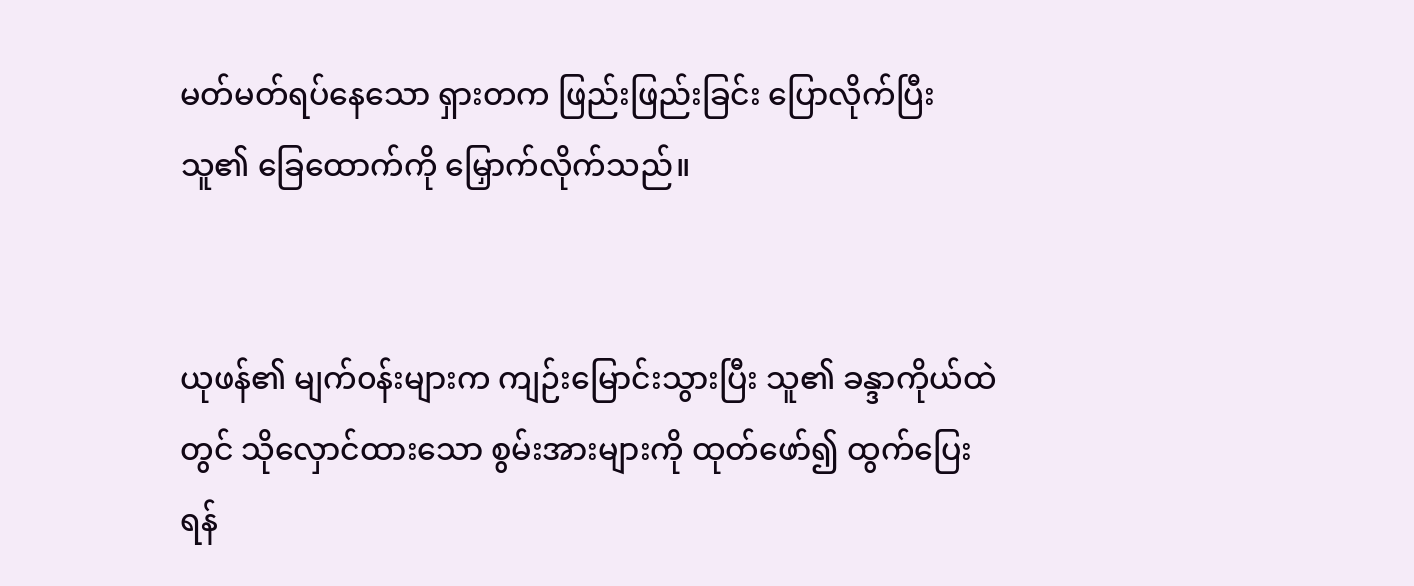မတ်မတ်ရပ်နေသော ရှားတက ဖြည်းဖြည်းခြင်း ပြောလိုက်ပြီး သူ၏ ခြေထောက်ကို မြှောက်လိုက်သည်။


ယုဖန်၏ မျက်၀န်းများက ကျဉ်းမြောင်းသွားပြီး သူ၏ ခန္ဒာကိုယ်ထဲတွင် သိုလှောင်ထားသော စွမ်းအားများကို ထုတ်ဖော်၍ ထွက်ပြေးရန်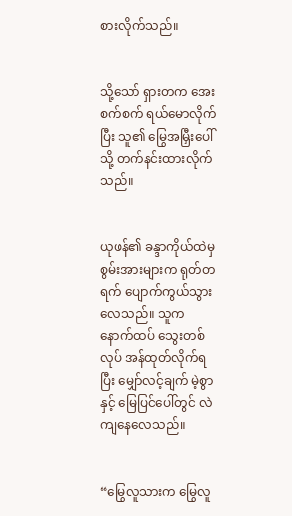စားလိုက်သည်။


သို့သော် ရှားတက အေးစက်စက် ရယ်မောလိုက်ပြီး သူ၏ မြွေအမြှီးပေါ်သို့ တက်နင်းထားလိုက်သည်။


ယုဖန်၏ ခန္ဒာကိုယ်ထဲမှ စွမ်းအားများက ရုတ်တရက် ပျောက်ကွယ်သွားလေသည်။ သူက နောက်ထပ် သွေးတစ်လုပ် အန်ထုတ်လိုက်ရပြီး မျှော်လင့်ချက် မဲ့စွာနှင့် မြေပြင်ပေါ်တွင် လဲကျနေလေသည်။


“မြွေလူသားက မြွေလူ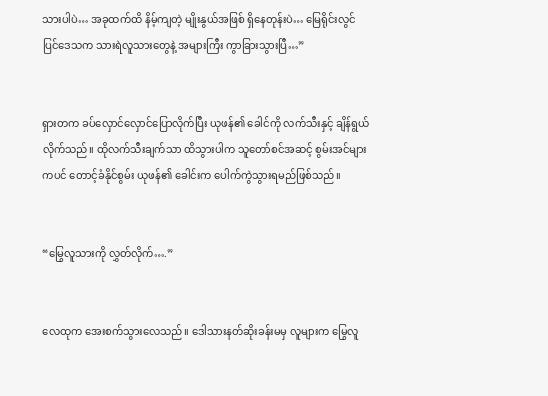သားပါပဲ… အခုထက်ထိ နိမ့်ကျတဲ့ မျိုးနွယ်အဖြစ် ရှိနေတုန်းပဲ… မြေရိုင်းလွင်ပြင်ဒေသက သားရဲလူသားတွေနဲ့ အများကြီး ကွာခြားသွားပြီ…”


ရှားတက ခပ်လှောင်လှောင်ပြောလိုက်ပြီး ယုဖန်၏ ခေါင်ကို လက်သီးနှင့် ချိန်ရွယ်လိုက်သည်။ ထိုလက်သီးချက်သာ ထိသွားပါက သူတော်စင်အဆင့် စွမ်းအင်များကပင် တောင့်ခံနိုင်စွမ်း ယုဖန်၏ ခေါင်းက ပေါက်ကွဲသွားရမည်ဖြစ်သည်။


“မြွေလူသားကို လွှတ်လိုက်….”


လေထုက အေးစက်သွားလေသည်။ ဒေါသားနတ်ဆိုးခန်းမမှ လူများက မြွေလူ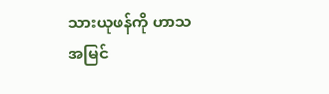သားယုဖန်ကို ဟာသအမြင်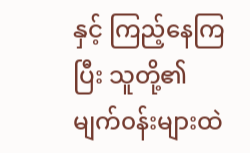နှင့် ကြည့်နေကြပြီး သူတို့၏ မျက်၀န်းများထဲ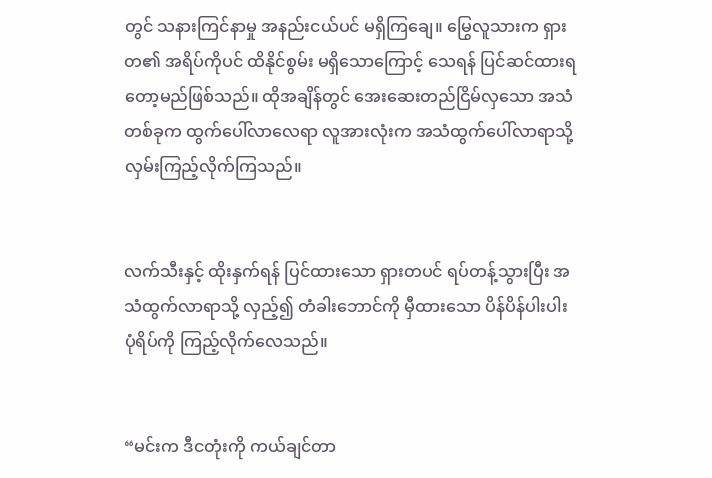တွင် သနားကြင်နာမှု အနည်းငယ်ပင် မရှိကြချေ။ မြွေလူသားက ရှားတ၏ အရိပ်ကိုပင် ထိနိုင်စွမ်း မရှိသောကြောင့် သေရန် ပြင်ဆင်ထားရတော့မည်ဖြစ်သည်။ ထိုအချိန်တွင် အေးဆေးတည်ငြိမ်လှသော အသံတစ်ခုက ထွက်ပေါ်လာလေရာ လူအားလုံးက အသံထွက်ပေါ်လာရာသို့ လှမ်းကြည့်လိုက်ကြသည်။


လက်သီးနှင့် ထိုးနှက်ရန် ပြင်ထားသော ရှားတပင် ရပ်တန့်သွားပြီး အသံထွက်လာရာသို့ လှည့်၍ တံခါးဘောင်ကို မှီထားသော ပိန်ပိန်ပါးပါး ပုံရိပ်ကို ကြည့်လိုက်လေသည်။


“မင်းက ဒီငတုံးကို ကယ်ချင်တာ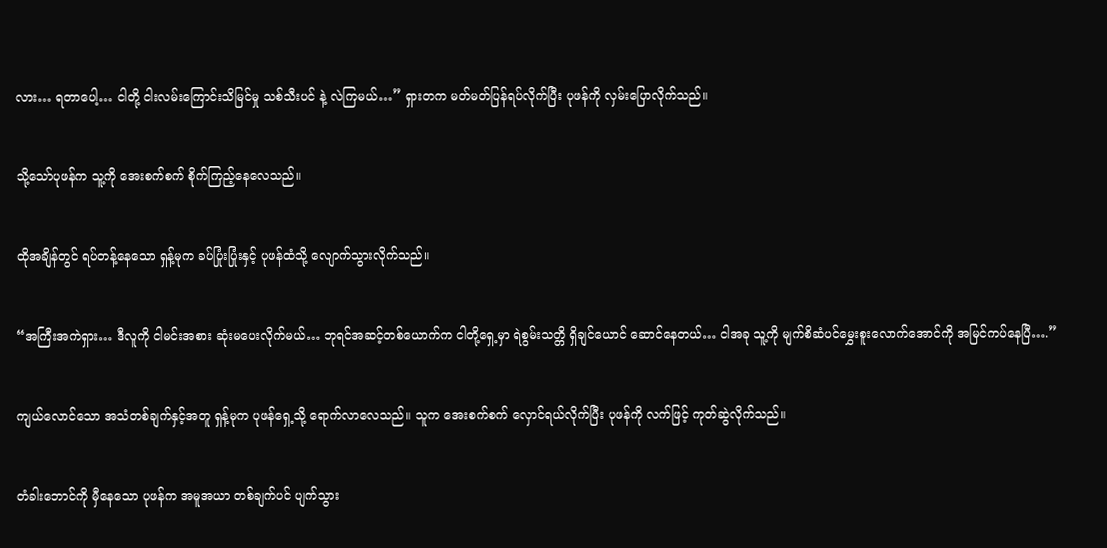လား… ရတာပေါ့… ငါတို့ ငါးလမ်းကြောင်းသိမြင်မှု သစ်သီးပင် နဲ့ လဲကြမယ်…” ရှားတက မတ်မတ်ပြန်ရပ်လိုက်ပြီး ပုဖန်ကို လှမ်းပြောလိုက်သည်။


သို့သော်ပုဖန်က သူ့ကို အေးစက်စက် စိုက်ကြည့်နေလေသည်။


ထိုအချိန်တွင် ရပ်တန့်နေသော ရှန့်မုက ခပ်ပြုံးပြုံးနှင့် ပုဖန်ထံသို့ လျောက်သွားလိုက်သည်။


“အကြီးအကဲရှား… ဒီလူကို ငါမင်းအစား ဆုံးမပေးလိုက်မယ်… ဘုရင်အဆင့်တစ်ယောက်က ငါတို့ရှေ့မှာ ရဲစွမ်းသတ္တိ ရှိချင်ယောင် ဆောင်နေတယ်… ငါအခု သူ့ကို မျက်စိဆံပင်မွှေးစူးလောက်အောင်ကို အမြင်ကပ်နေပြီ….”


ကျယ်လောင်သော အသံတစ်ချက်နှင့်အတူ ရှန့်မုက ပုဖန်ရှေ့သို့ ရောက်လာလေသည်။ သူက အေးစက်စက် လှောင်ရယ်လိုက်ပြီး ပုဖန်ကို လက်ဖြင့် ကုတ်ဆွဲလိုက်သည်။


တံခါးဘောင်ကို မှီနေသော ပုဖန်က အမူအယာ တစ်ချက်ပင် ပျက်သွား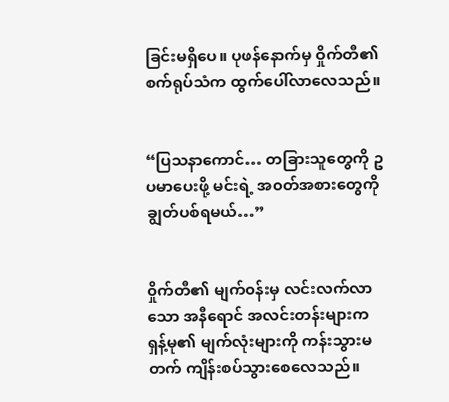ခြင်းမရှိပေ။ ပုဖန်နောက်မှ ဝှိုက်တီ၏ စက်ရုပ်သံက ထွက်ပေါ်လာလေသည်။


“ပြသနာကောင်… တခြားသူတွေကို ဥပမာပေးဖို့ မင်းရဲ့ အ၀တ်အစားတွေကို ချွတ်ပစ်ရမယ်…”


၀ှိုက်တီ၏ မျက်၀န်းမှ လင်းလက်လာသော အနီရောင် အလင်းတန်းများက ရှန့်မု၏ မျက်လုံးများကို ကန်းသွားမတက် ကျိန်းစပ်သွားစေလေသည်။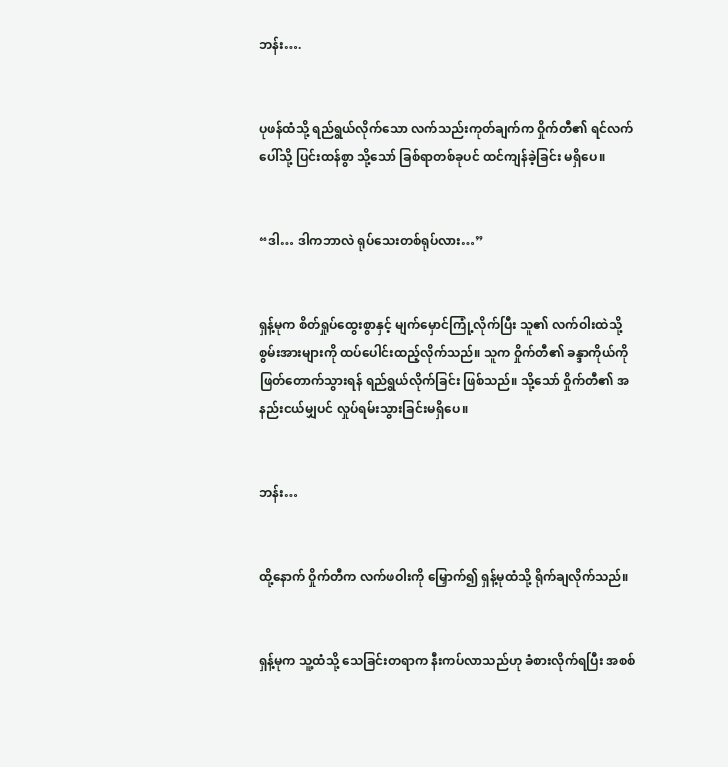ဘန်း….


ပုဖန်ထံသို့ ရည်ရွယ်လိုက်သော လက်သည်းကုတ်ချက်က ဝှိုက်တီ၏ ရင်လက်ပေါ်သို့ ပြင်းထန်စွာ သို့သော် ခြစ်ရာတစ်ခုပင် ထင်ကျန်ခဲ့ခြင်း မရှိပေ။


“ဒါ… ဒါကဘာလဲ ရုပ်သေးတစ်ရုပ်လား…”


ရှန့်မုက စိတ်ရှုပ်ထွေးစွာနှင့် မျက်မှောင်ကြုံ့လိုက်ပြီး သူ၏ လက်ဝါးထဲသို့ စွမ်းအားများကို ထပ်ပေါင်းထည့်လိုက်သည်။ သူက ဝှိုက်တီ၏ ခန္ဒာကိုယ်ကို ဖြတ်တောက်သွားရန် ရည်ရွယ်လိုက်ခြင်း ဖြစ်သည်။ သို့သော် ဝှိုက်တီ၏ အနည်းငယ်မျှပင် လှုပ်ရမ်းသွားခြင်းမရှိပေ။


ဘန်း…


ထို့နောက် ဝှိုက်တီက လက်ဖဝါးကို မြှောက်၍ ရှန့်မုထံသို့ ရိုက်ချလိုက်သည်။


ရှန့်မုက သူ့ထံသို့ သေခြင်းတရာက နီးကပ်လာသည်ဟု ခံစားလိုက်ရပြီး အစစ်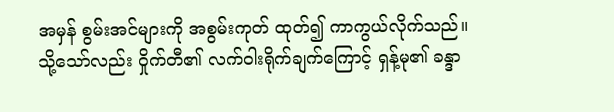အမှန် စွမ်းအင်များကို အစွမ်းကုတ် ထုတ်၍ ကာကွယ်လိုက်သည်။ သို့သော်လည်း ဝှိုက်တီ၏ လက်ဝါးရိုက်ချက်ကြောင့် ရှန့်မု၏ ခန္ဒာ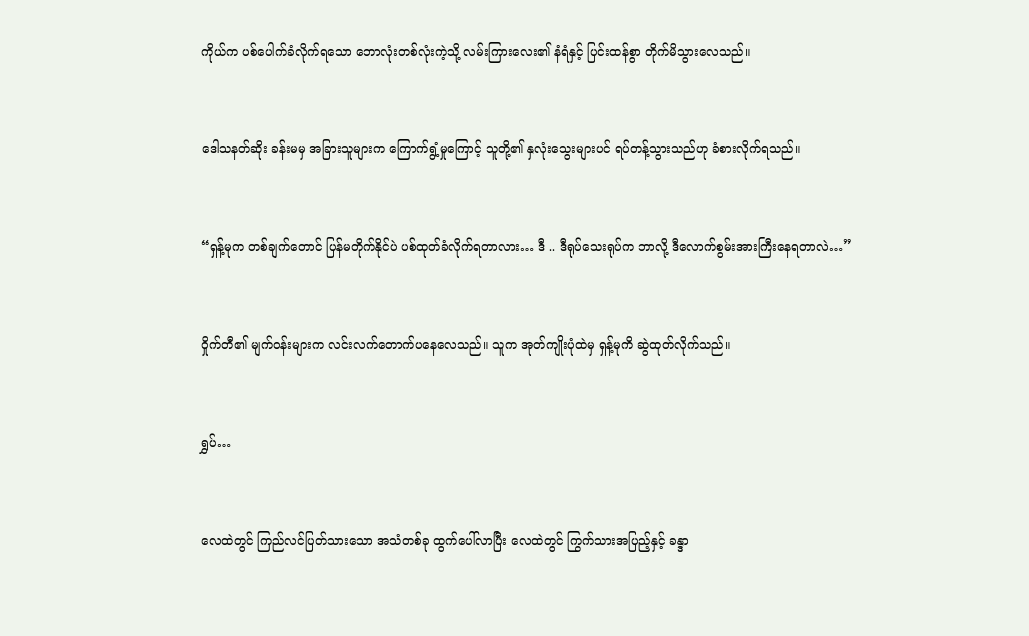ကိုယ်က ပစ်ပေါက်ခံလိုက်ရသော ဘောလုံးတစ်လုံးကဲ့သို့ လမ်းကြားလေး၏ နံရံနှင့် ပြင်းထန်စွာ တိုက်မိသွားလေသည်။


ဒေါသနတ်ဆိုး ခန်းမမှ အခြားသူများက ကြောက်ရွံ့မှုကြောင့် သူတို့၏ နှလုံးသွေးများပင် ရပ်တန့်သွားသည်ဟု ခံစားလိုက်ရသည်။


“ရှန့်မုက တစ်ချက်တောင် ပြန်မတိုက်နိုင်ပဲ ပစ်ထုတ်ခံလိုက်ရတာလား… ဒီ .. ဒီရုပ်သေးရုပ်က ဘာလို့ ဒီလောက်စွမ်းအားကြီးနေရတာလဲ…”


၀ှိုက်တီ၏ မျက်၀န်းများက လင်းလက်တောက်ပနေလေသည်။ သူက အုတ်ကျိုးပုံထဲမှ ရှန့်မုကိ ဆွဲထုတ်လိုက်သည်။


ရွှပ်…


လေထဲတွင် ကြည်လင်ပြတ်သားသော အသံတစ်ခု ထွက်ပေါ်လာပြီး လေထဲတွင် ကြွက်သားအပြည့်နှင့် ခန္ဒာ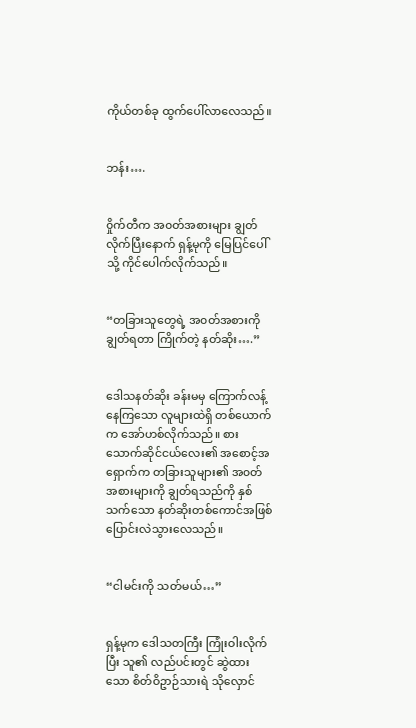ကိုယ်တစ်ခု ထွက်ပေါ်လာလေသည်။


ဘန်း….


၀ှိုက်တီက အ၀တ်အစားများ ချွတ်လိုက်ပြီးနောက် ရှန့်မုကို မြေပြင်ပေါ်သို့ ကိုင်ပေါက်လိုက်သည်။


“တခြားသူတွေရဲ့ အ၀တ်အစားကို ချွတ်ရတာ ကြိုက်တဲ့ နတ်ဆိုး….”


ဒေါသနတ်ဆိုး ခန်းမမှ ကြောက်လန့်နေကြသော လူများထဲရှိ တစ်ယောက်က အော်ဟစ်လိုက်သည်။ စားသောက်ဆိုင်ငယ်လေး၏ အစောင့်အရှောက်က တခြားသူများ၏ အ၀တ်အစားများကို ချွတ်ရသည်ကို နှစ်သက်သော နတ်ဆိုးတစ်ကောင်အဖြစ် ပြောင်းလဲသွားလေသည်။


“ငါမင်းကို သတ်မယ်…”


ရှန့်မုက ဒေါသတကြီး ကြုံးဝါးလိုက်ပြီး သူ၏ လည်ပင်းတွင် ဆွဲထားသော စိတ်ဝိဥာဉ်သားရဲ သိုလှောင်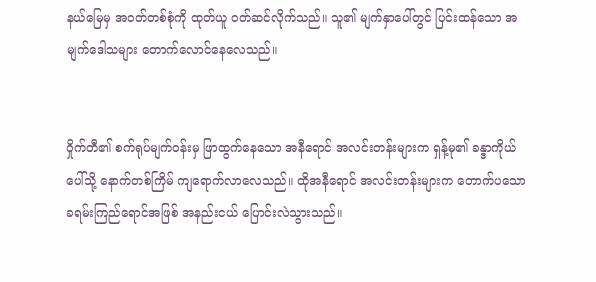နယ်မြေမှ အ၀တ်တစ်စုံကို ထုတ်ယူ ၀တ်ဆင်လိုက်သည်။ သူ၏ မျက်နှာပေါ်တွင် ပြင်းထန်သော အမျက်ဒေါသများ တောက်လောင်နေလေသည်။


၀ှိုက်တီ၏ စက်ရုပ်မျက်၀န်းမှ ဖြာထွက်နေသော အနီရောင် အလင်းတန်းများက ရှန့်မု၏ ခန္ဒာကိုယ်ပေါ်သို့ နောက်တစ်ကြိမ် ကျရောက်လာလေသည်။ ထိုအနီရောင် အလင်းတန်းများက တောက်ပသော ခရမ်းကြည်ရောင်အဖြစ် အနည်းငယ် ပြောင်းလဲသွားသည်။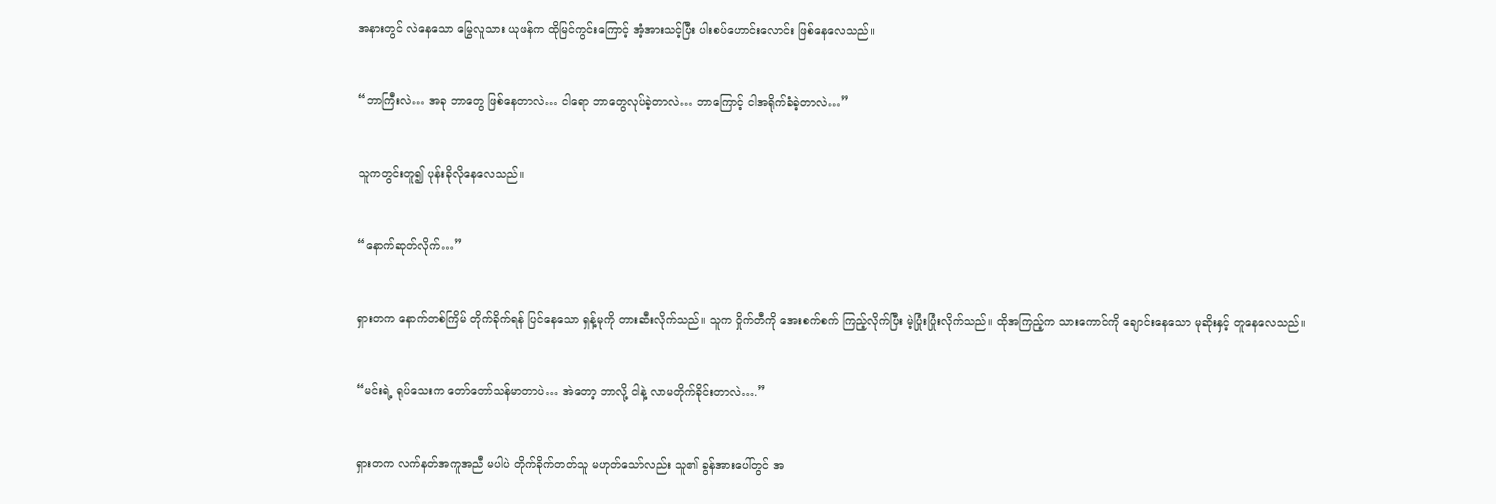အနားတွင် လဲနေသော မြွေလူသား ယုဖန်က ထိုမြင်ကွင်းကြောင့် အံ့အားသင့်ပြီး ပါးစပ်ဟောင်းလောင်း ဖြစ်နေလေသည်။


“ဘာကြီးလဲ… အခု ဘာတွေ ဖြစ်နေတာလဲ… ငါရော ဘာတွေလုပ်ခဲ့တာလဲ… ဘာကြောင့် ငါအရိုက်ခံခဲ့တာလဲ…”


သူကတွင်းတူ၍ ပုန်းခိုလိုနေလေသည်။


“နောက်ဆုတ်လိုက်…”


ရှားတက နောက်တစ်ကြိမ် တိုက်ခိုက်ရန် ပြင်နေသော ရှန့်မုကို တားဆီးလိုက်သည်။ သူက ဝှိုက်တီကို အေးစက်စက် ကြည့်လိုက်ပြီး မဲ့ပြုံးပြုံးလိုက်သည်။ ထိုအကြည့်က သားကောင်ကို ချောင်းနေသော မုဆိုးနှင့် တူနေလေသည်။


“မင်းရဲ့ ရုပ်သေးက တော်တော်သန်မာတာပဲ… အဲတော့ ဘာလို့ ငါနဲ့ လာမတိုက်ခိုင်းတာလဲ….”


ရှားတက လက်နတ်အကူအညီ မပါပဲ တိုက်ခိုက်တတ်သူ မဟုတ်သော်လည်း သူ၏ ခွန်အားပေါ်တွင် အ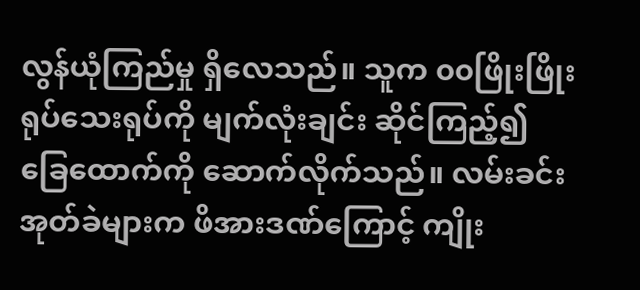လွန်ယုံကြည်မှု ရှိလေသည်။ သူက ၀၀ဖြိုးဖြိုး ရုပ်သေးရုပ်ကို မျက်လုံးချင်း ဆိုင်ကြည့်၍ ခြေထောက်ကို ဆောက်လိုက်သည်။ လမ်းခင်းအုတ်ခဲများက ဖိအားဒဏ်ကြောင့် ကျိုး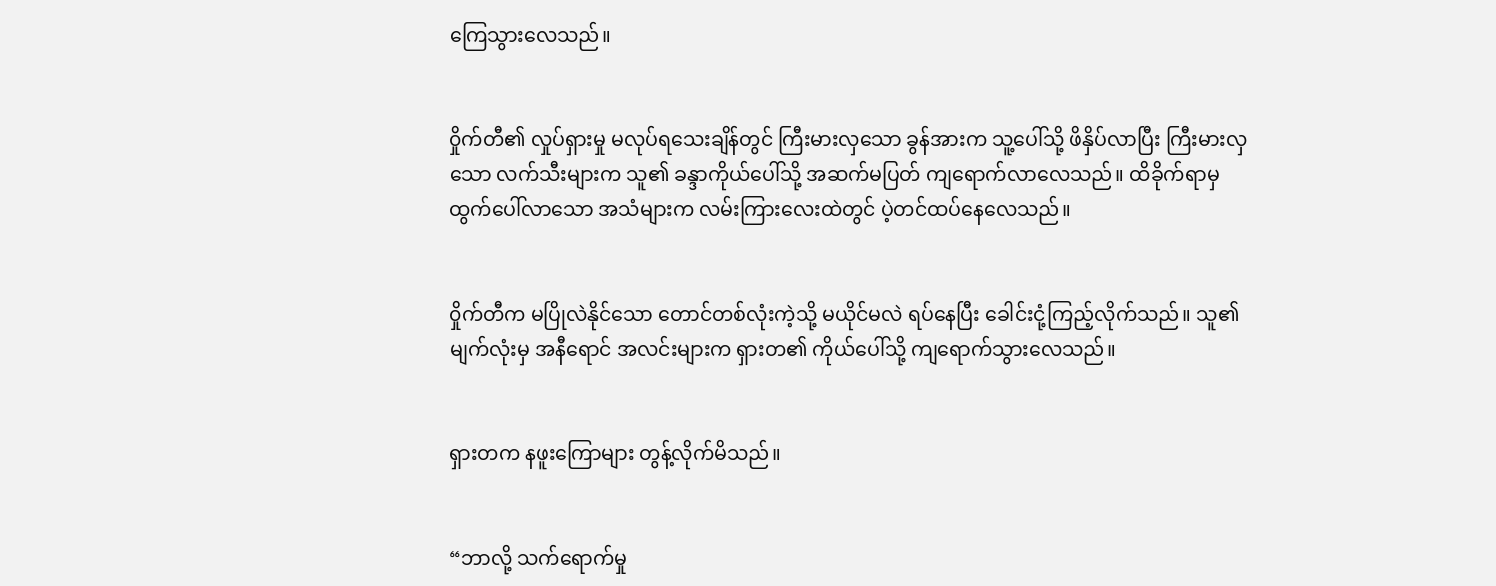ကြေသွားလေသည်။


၀ှိုက်တီ၏ လှုပ်ရှားမှု မလုပ်ရသေးချိန်တွင် ကြီးမားလှသော ခွန်အားက သူ့ပေါ်သို့ ဖိနှိပ်လာပြီး ကြီးမားလှသော လက်သီးများက သူ၏ ခန္ဒာကိုယ်ပေါ်သို့ အဆက်မပြတ် ကျရောက်လာလေသည်။ ထိခိုက်ရာမှ ထွက်ပေါ်လာသော အသံများက လမ်းကြားလေးထဲတွင် ပဲ့တင်ထပ်နေလေသည်။


၀ှိုက်တီက မပြိုလဲနိုင်သော တောင်တစ်လုံးကဲ့သို့ မယိုင်မလဲ ရပ်နေပြီး ခေါင်းငုံ့ကြည့်လိုက်သည်။ သူ၏ မျက်လုံးမှ အနီရောင် အလင်းများက ရှားတ၏ ကိုယ်ပေါ်သို့ ကျရောက်သွားလေသည်။


ရှားတက နဖူးကြောများ တွန့်လိုက်မိသည်။


“ဘာလို့ သက်ရောက်မှု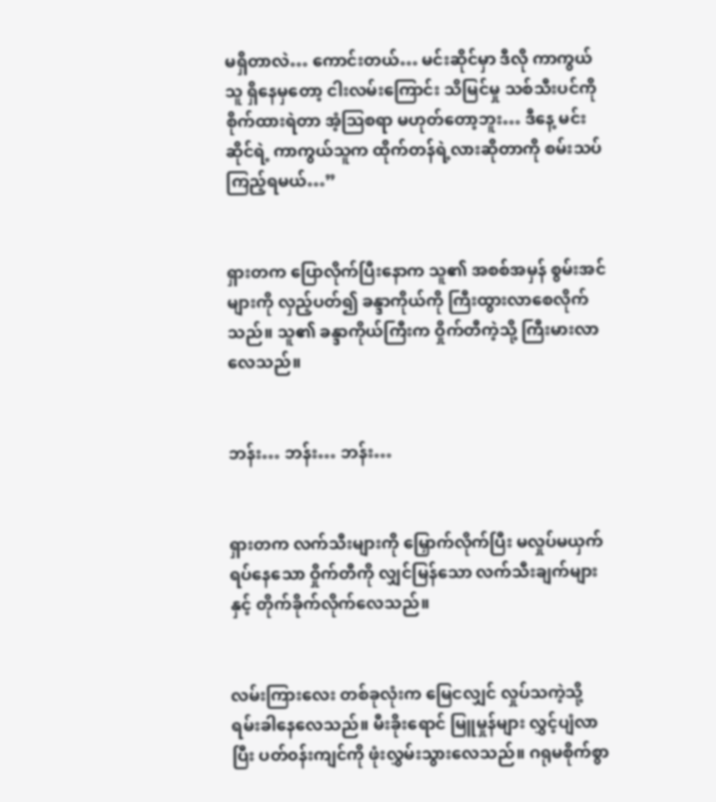မရှိတာလဲ… ကောင်းတယ်… မင်းဆိုင်မှာ ဒီလို ကာကွယ်သူ ရှိနေမှတော့ ငါးလမ်းကြောင်း သိမြင်မှု သစ်သီးပင်ကို စိုက်ထားရဲတာ အံ့သြစရာ မဟုတ်တော့ဘူး… ဒီနေ့ မင်းဆိုင်ရဲ့ ကာကွယ်သူက ထိုက်တန်ရဲ့လားဆိုတာကို စမ်းသပ်ကြည့်ရမယ်…”


ရှားတက ပြောလိုက်ပြီးနောက သူ၏ အစစ်အမှန် စွမ်းအင်များကို လှည့်ပတ်၍ ခန္ဒာကိုယ်ကို ကြီးထွားလာစေလိုက်သည်။ သူ၏ ခန္ဒာကိုယ်ကြီးက ဝှိုက်တီကဲ့သို့ ကြီးမားလာလေသည်။


ဘန်း… ဘန်း… ဘန်း…


ရှားတက လက်သီးများကို မြှောက်လိုက်ပြီး မလှုပ်မယှက် ရပ်နေသော ဝှိုက်တီကို လျှင်မြန်သော လက်သီးချက်များနှင့် တိုက်ခိုက်လိုက်လေသည်။


လမ်းကြားလေး တစ်ခုလုံးက မြေငလျှင် လှုပ်သကဲ့သို့ ရမ်းခါနေလေသည်။ မီးခိုးရောင် မြူမှုန်များ လွှင့်ပျံလာပြီး ပတ်၀န်းကျင်ကို ဖုံးလွှမ်းသွားလေသည်။ ဂရုမစိုက်စွာ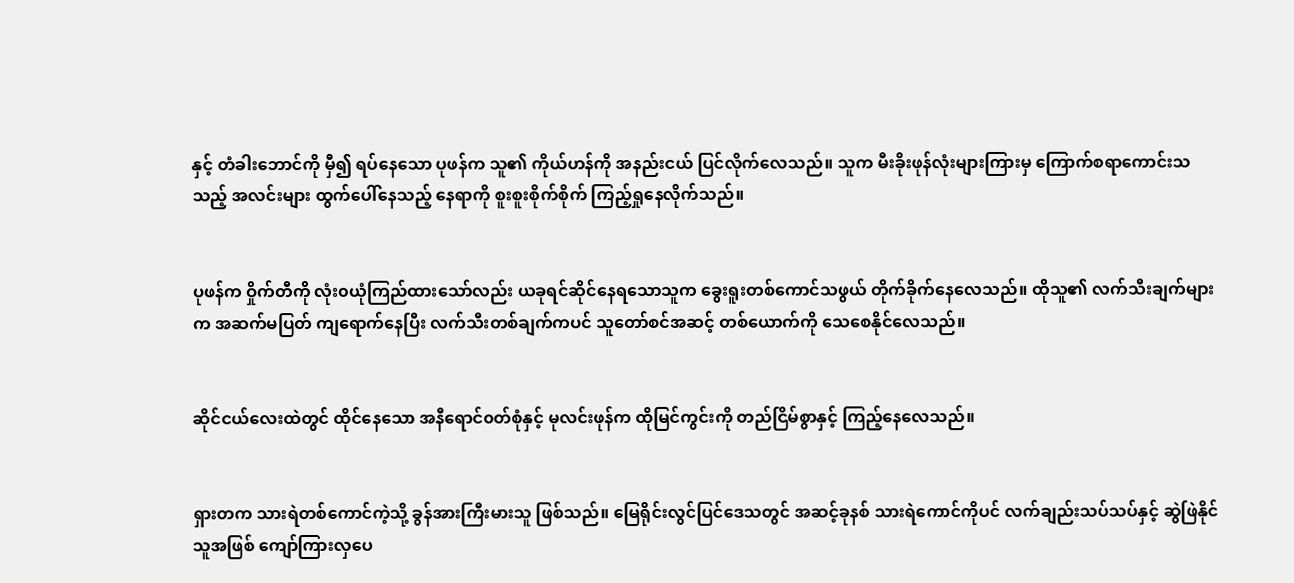နှင့် တံခါးဘောင်ကို မှီ၍ ရပ်နေသော ပုဖန်က သူ၏ ကိုယ်ဟန်ကို အနည်းငယ် ပြင်လိုက်လေသည်။ သူက မီးခိုးဖုန်လုံးများကြားမှ ကြောက်စရာကောင်းသသည့် အလင်းများ ထွက်ပေါ်နေသည့် နေရာကို စူးစူးစိုက်စိုက် ကြည့်ရှုနေလိုက်သည်။


ပုဖန်က ဝှိုက်တီကို လုံး၀ယုံကြည်ထားသော်လည်း ယခုရင်ဆိုင်နေရသောသူက ခွေးရူးတစ်ကောင်သဖွယ် တိုက်ခိုက်နေလေသည်။ ထိုသူ၏ လက်သီးချက်များက အဆက်မပြတ် ကျရောက်နေပြီး လက်သီးတစ်ချက်ကပင် သူတော်စင်အဆင့် တစ်ယောက်ကို သေစေနိုင်လေသည်။


ဆိုင်ငယ်လေးထဲတွင် ထိုင်နေသော အနီရောင်၀တ်စုံနှင့် မုလင်းဖုန်က ထိုမြင်ကွင်းကို တည်ငြိမ်စွာနှင့် ကြည့်နေလေသည်။


ရှားတက သားရဲတစ်ကောင်ကဲ့သို့ ခွန်အားကြီးမားသူ ဖြစ်သည်။ မြေရိုင်းလွင်ပြင်ဒေသတွင် အဆင့်ခုနစ် သားရဲကောင်ကိုပင် လက်ချည်းသပ်သပ်နှင့် ဆွဲဖြဲနိုင်သူအဖြစ် ကျော်ကြားလှပေ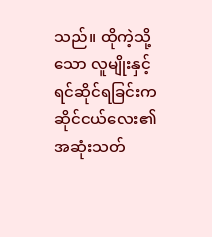သည်။ ထိုကဲ့သို့သော လူမျိုးနှင့် ရင်ဆိုင်ရခြင်းက ဆိုင်ငယ်လေး၏ အဆုံးသတ်